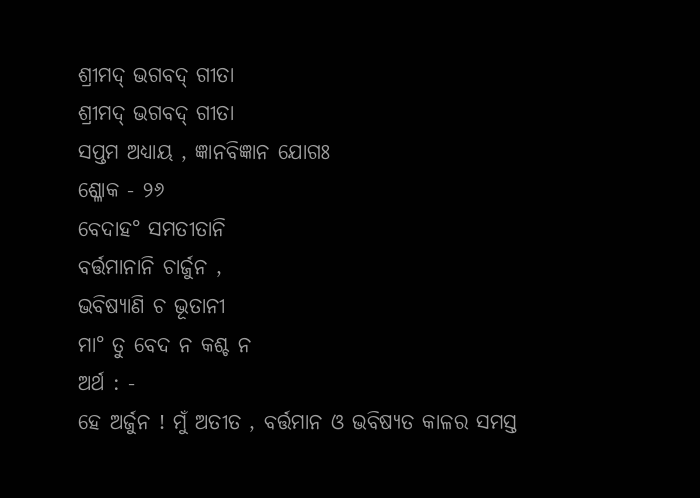ଶ୍ରୀମଦ୍ ଭଗବଦ୍ ଗୀତା
ଶ୍ରୀମଦ୍ ଭଗବଦ୍ ଗୀତା
ସପ୍ତମ ଅଧ୍ୟାୟ , ଜ୍ଞାନବିଜ୍ଞାନ ଯୋଗଃ
ଶ୍ଳୋକ - ୨୬
ବେଦାହ° ସମତୀତାନି
ବର୍ତ୍ତମାନାନି ଚାର୍ଜୁନ ,
ଭବିଷ୍ୟାଣି ଚ ଭୂତାନୀ
ମା° ତୁ ବେଦ ନ କଶ୍ଚ ନ
ଅର୍ଥ : -
ହେ ଅର୍ଜୁନ ! ମୁଁ ଅତୀତ , ବର୍ତ୍ତମାନ ଓ ଭବିଷ୍ୟତ କାଳର ସମସ୍ତ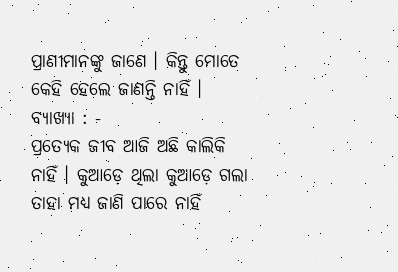ପ୍ରାଣୀମାନଙ୍କୁ ଜାଣେ । କିନ୍ତୁ ମୋତେ କେହି ହେଲେ ଜାଣନ୍ତି ନାହିଁ ।
ବ୍ୟାଖ୍ୟା : -
ପ୍ରତ୍ୟେକ ଜୀବ ଆଜି ଅଛି କାଲିକି ନାହିଁ । କୁଆଡ଼େ ଥିଲା କୁଆଡ଼େ ଗଲା ତାହା ମଧ୍ୟ ଜାଣି ପାରେ ନାହିଁ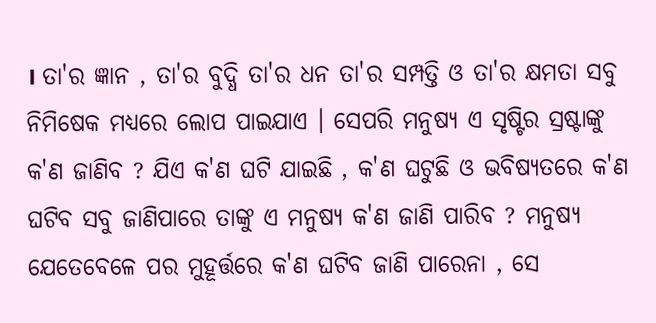। ତା'ର ଜ୍ଞାନ , ତା'ର ବୁଦ୍ଧି ତା'ର ଧନ ତା'ର ସମ୍ପତ୍ତି ଓ ତା'ର କ୍ଷମତା ସବୁ ନିମିଷେକ ମଧ୍ୟରେ ଲୋପ ପାଇଯାଏ । ସେପରି ମନୁଷ୍ୟ ଏ ସୃଷ୍ଟିର ସ୍ରଷ୍ଟାଙ୍କୁ କ'ଣ ଜାଣିବ ? ଯିଏ କ'ଣ ଘଟି ଯାଇଛି , କ'ଣ ଘଟୁଛି ଓ ଭବିଷ୍ୟତରେ କ'ଣ ଘଟିବ ସବୁ ଜାଣିପାରେ ତାଙ୍କୁ ଏ ମନୁଷ୍ୟ କ'ଣ ଜାଣି ପାରିବ ? ମନୁଷ୍ୟ ଯେତେବେଳେ ପର ମୁହୂର୍ତ୍ତରେ କ'ଣ ଘଟିବ ଜାଣି ପାରେନା , ସେ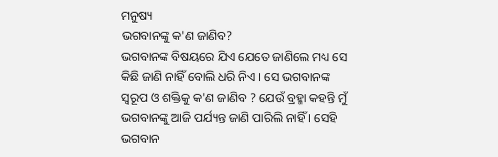ମନୁଷ୍ୟ
ଭଗବାନଙ୍କୁ କ'ଣ ଜାଣିବ?
ଭଗବାନଙ୍କ ବିଷୟରେ ଯିଏ ଯେତେ ଜାଣିଲେ ମଧ୍ୟ ସେ କିଛି ଜାଣି ନାହିଁ ବୋଲି ଧରି ନିଏ । ସେ ଭଗବାନଙ୍କ ସ୍ବରୂପ ଓ ଶକ୍ତିକୁ କ'ଣ ଜାଣିବ ? ଯେଉଁ ବ୍ରହ୍ମା କହନ୍ତି ମୁଁ ଭଗବାନଙ୍କୁ ଆଜି ପର୍ଯ୍ୟନ୍ତ ଜାଣି ପାରିଲି ନାହିଁ । ସେହି ଭଗବାନ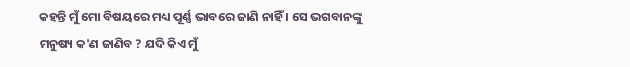କହନ୍ତି ମୁଁ ମୋ ବିଷୟରେ ମଧ୍ୟ ପୂର୍ଣ୍ଣ ଭାବରେ ଜାଣି ନାହିଁ । ସେ ଭଗବାନଙ୍କୁ ମନୁଷ୍ୟ କ'ଣ ଜାଣିବ ? ଯଦି କିଏ ମୁଁ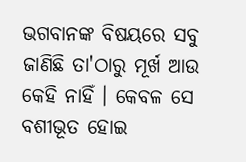ଭଗବାନଙ୍କ ବିଷୟରେ ସବୁ ଜାଣିଛି ତା'ଠାରୁ ମୂର୍ଖ ଆଉ କେହି ନାହିଁ । କେବଳ ସେ ବଶୀଭୂତ ହୋଇ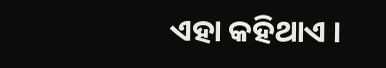ଏହା କହିଥାଏ ।